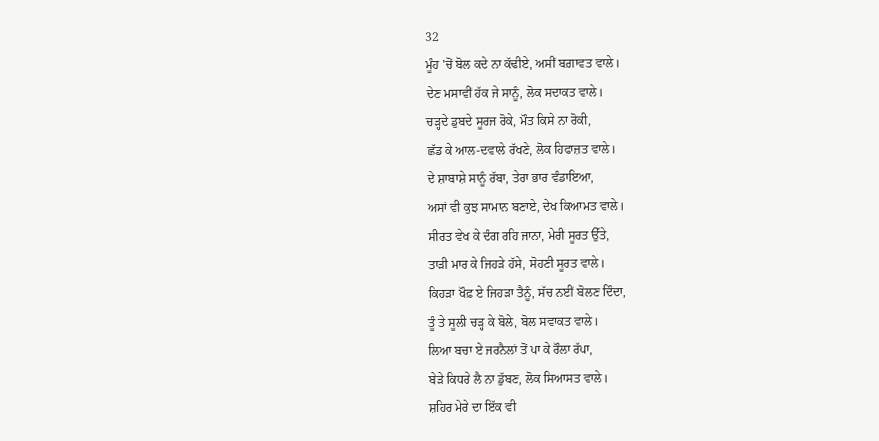32
ਮੂੰਹ 'ਚੋਂ ਬੋਲ ਕਦੇ ਨਾ ਕੱਢੀਏ, ਅਸੀਂ ਬਗ਼ਾਵਤ ਵਾਲੇ।
ਦੇਣ ਮਸਾਵੀਂ ਹੱਕ ਜੇ ਸਾਨੂੰ, ਲੋਕ ਸਦਾਕਤ ਵਾਲੇ।
ਚੜ੍ਹਦੇ ਡੁਬਦੇ ਸੂਰਜ ਰੋਕੇ, ਮੌਤ ਕਿਸੇ ਨਾ ਰੋਕੀ,
ਛੱਡ ਕੇ ਆਲ-ਦਵਾਲੇ ਰੱਖਣੇ, ਲੋਕ ਹਿਫਾਜ਼ਤ ਵਾਲੇ।
ਦੇ ਸ਼ਾਬਾਸ਼ੇ ਸਾਨੂੰ ਰੱਬਾ, ਤੇਰਾ ਭਾਰ ਵੰਡਾਇਆ,
ਅਸਾਂ ਵੀ ਕੁਝ ਸਾਮਾਨ ਬਣਾਏ, ਦੇਖ ਕਿਆਮਤ ਵਾਲੇ।
ਸੀਰਤ ਵੇਖ ਕੇ ਦੰਗ ਰਹਿ ਜਾਨਾ, ਮੇਰੀ ਸੂਰਤ ਉੱਤੇ,
ਤਾੜੀ ਮਾਰ ਕੇ ਜਿਹੜੇ ਹੱਸੇ, ਸੋਹਣੀ ਸੂਰਤ ਵਾਲੇ।
ਕਿਹੜਾ ਖੌਫ਼ ਏ ਜਿਹੜਾ ਤੈਨੂੰ, ਸੱਚ ਨਈਂ ਬੋਲਣ ਦਿੰਦਾ,
ਤੂੰ ਤੇ ਸੂਲੀ ਚੜ੍ਹ ਕੇ ਬੋਲੇ, ਬੋਲ ਸਵਾਕਤ ਵਾਲੇ।
ਲਿਆ ਬਚਾ ਏ ਜਰਨੈਲਾਂ ਤੋਂ ਪਾ ਕੇ ਰੌਲਾ ਰੱਪਾ,
ਬੇੜੇ ਕਿਧਰੇ ਲੈ ਨਾ ਡੁੱਬਣ, ਲੋਕ ਸਿਆਸਤ ਵਾਲੇ।
ਸ਼ਹਿਰ ਮੇਰੇ ਦਾ ਇੱਕ ਵੀ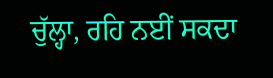ਚੁੱਲ੍ਹਾ, ਰਹਿ ਨਈਂ ਸਕਦਾ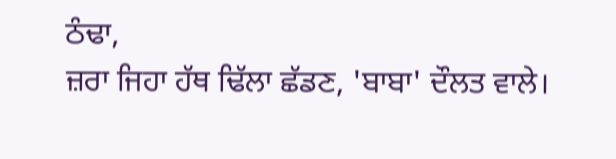ਠੰਢਾ,
ਜ਼ਰਾ ਜਿਹਾ ਹੱਥ ਢਿੱਲਾ ਛੱਡਣ, 'ਬਾਬਾ' ਦੌਲਤ ਵਾਲੇ।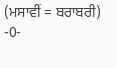(ਮਸਾਵੀਂ = ਬਰਾਬਰੀ)
-0-